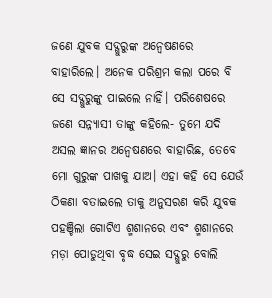ଜଣେ ଯୁବକ ସଦ୍ଗୁରୁଙ୍କ ଅନ୍ବେଷଣରେ ବାହାରିଲେ। ଅନେକ ପରିଶ୍ରମ କଲା ପରେ ବି ସେ ସଦ୍ଗୁରୁଙ୍କୁ ପାଇଲେ ନାହିଁ। ପରିଶେଷରେ ଜଣେ ସନ୍ନ୍ୟାସୀ ତାଙ୍କୁ କହିଲେ- ତୁମେ ଯଦି ଅସଲ ଜ୍ଞାନର ଅନ୍ବେଷଣରେ ବାହାରିଛ, ତେବେ ମୋ ଗୁରୁଙ୍କ ପାଖକୁ ଯାଅ। ଏହା କହି ସେ ଯେଉଁ ଠିକଣା ବତାଇଲେ ତାକୁ ଅନୁସରଣ କରି ଯୁବକ ପହଞ୍ଚିଲା ଗୋଟିଏ ଶ୍ମଶାନରେ ଏବଂ ଶ୍ମଶାନରେ ମଡ଼ା ପୋଡୁଥିବା ବୃଦ୍ଧ ସେଇ ସଦ୍ଗୁରୁ ବୋଲି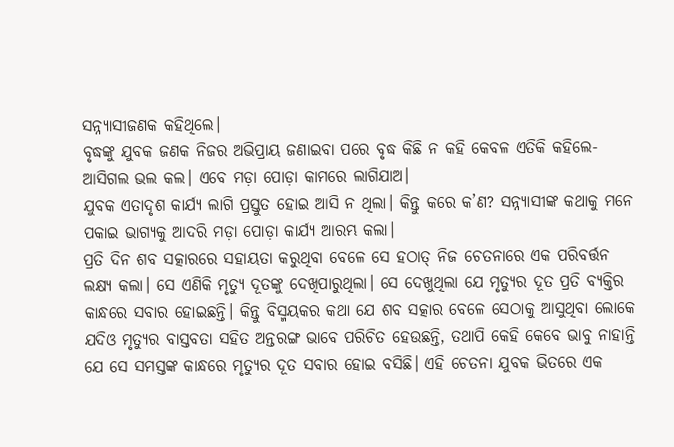ସନ୍ନ୍ୟାସୀଜଣକ କହିଥିଲେ।
ବୃଦ୍ଧଙ୍କୁ ଯୁବକ ଜଣକ ନିଜର ଅଭିପ୍ରାୟ ଜଣାଇବା ପରେ ବୃଦ୍ଧ କିଛି ନ କହି କେବଳ ଏତିକି କହିଲେ- ଆସିଗଲ ଭଲ କଲ। ଏବେ ମଡ଼ା ପୋଡ଼ା କାମରେ ଲାଗିଯାଅ।
ଯୁବକ ଏତାଦୃଶ କାର୍ଯ୍ୟ ଲାଗି ପ୍ରସ୍ତୁତ ହୋଇ ଆସି ନ ଥିଲା। କିନ୍ତୁ କରେ କ’ଣ? ସନ୍ନ୍ୟାସୀଙ୍କ କଥାକୁ ମନେ ପକାଇ ଭାଗ୍ୟକୁ ଆଦରି ମଡ଼ା ପୋଡ଼ା କାର୍ଯ୍ୟ ଆରମ୍ଭ କଲା।
ପ୍ରତି ଦିନ ଶବ ସତ୍କାରରେ ସହାୟତା କରୁଥିବା ବେଳେ ସେ ହଠାତ୍ ନିଜ ଚେତନାରେ ଏକ ପରିବର୍ତ୍ତନ ଲକ୍ଷ୍ୟ କଲା। ସେ ଏଣିକି ମୃତ୍ୟୁ ଦୂତଙ୍କୁ ଦେଖିପାରୁଥିଲା। ସେ ଦେଖୁଥିଲା ଯେ ମୃତ୍ୟୁର ଦୂତ ପ୍ରତି ବ୍ୟକ୍ତିର କାନ୍ଧରେ ସବାର ହୋଇଛନ୍ତି। କିନ୍ତୁ ବିସ୍ମୟକର କଥା ଯେ ଶବ ସତ୍କାର ବେଳେ ସେଠାକୁ ଆସୁଥିବା ଲୋକେ ଯଦିଓ ମୃତ୍ୟୁର ବାସ୍ତବତା ସହିତ ଅନ୍ତରଙ୍ଗ ଭାବେ ପରିଚିତ ହେଉଛନ୍ତି, ତଥାପି କେହି କେବେ ଭାବୁ ନାହାନ୍ତି ଯେ ସେ ସମସ୍ତଙ୍କ କାନ୍ଧରେ ମୃତ୍ୟୁର ଦୂତ ସବାର ହୋଇ ବସିଛି। ଏହି ଚେତନା ଯୁବକ ଭିତରେ ଏକ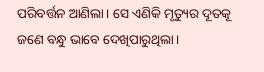ପରିବର୍ତ୍ତନ ଆଣିଲା। ସେ ଏଣିକି ମୃତ୍ୟୁର ଦୂତକୂ ଜଣେ ବନ୍ଧୁ ଭାବେ ଦେଖିପାରୁଥିଲା।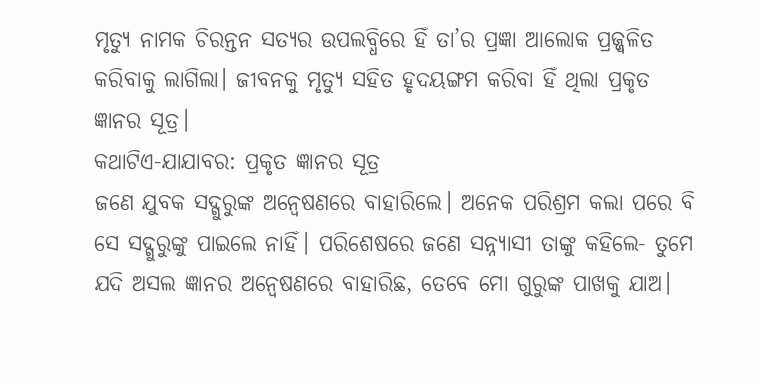ମୃତ୍ୟୁ ନାମକ ଚିରନ୍ତନ ସତ୍ୟର ଉପଲବ୍ଧିରେ ହିଁ ତା’ର ପ୍ରଜ୍ଞା ଆଲୋକ ପ୍ରଜ୍ଜ୍ବଳିତ କରିବାକୁ ଲାଗିଲା। ଜୀବନକୁ ମୃତ୍ୟୁ ସହିତ ହୃଦୟଙ୍ଗମ କରିବା ହିଁ ଥିଲା ପ୍ରକୃତ ଜ୍ଞାନର ସୂତ୍ର।
କଥାଟିଏ-ଯାଯାବର: ପ୍ରକୃତ ଜ୍ଞାନର ସୂତ୍ର
ଜଣେ ଯୁବକ ସଦ୍ଗୁରୁଙ୍କ ଅନ୍ବେଷଣରେ ବାହାରିଲେ। ଅନେକ ପରିଶ୍ରମ କଲା ପରେ ବି ସେ ସଦ୍ଗୁରୁଙ୍କୁ ପାଇଲେ ନାହିଁ। ପରିଶେଷରେ ଜଣେ ସନ୍ନ୍ୟାସୀ ତାଙ୍କୁ କହିଲେ- ତୁମେ ଯଦି ଅସଲ ଜ୍ଞାନର ଅନ୍ବେଷଣରେ ବାହାରିଛ, ତେବେ ମୋ ଗୁରୁଙ୍କ ପାଖକୁ ଯାଅ।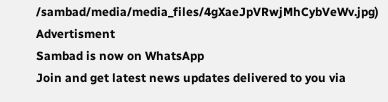/sambad/media/media_files/4gXaeJpVRwjMhCybVeWv.jpg)
Advertisment
Sambad is now on WhatsApp
Join and get latest news updates delivered to you via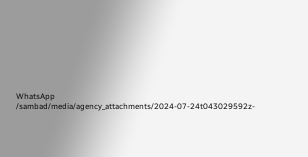WhatsApp
/sambad/media/agency_attachments/2024-07-24t043029592z-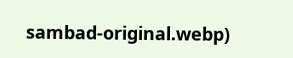sambad-original.webp)